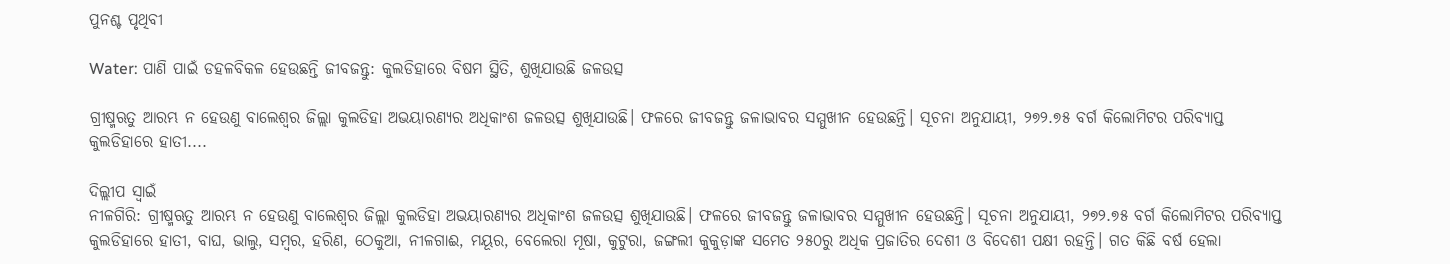ପୁନଶ୍ଚ ପୃଥିବୀ

Water: ପାଣି ପାଇଁ ଡହଳବିକଳ ହେଉଛନ୍ତି ଜୀବଜନ୍ତୁ: କୁଲଡିହାରେ ବିଷମ ସ୍ଥିତି, ଶୁଖିଯାଉଛି ଜଳଉତ୍ସ

ଗ୍ରୀଷ୍ମଋତୁ ଆରମ୍ଭ ନ ହେଉଣୁ ବାଲେଶ୍ବର ଜିଲ୍ଲା କୁଲଡିହା ଅଭୟାରଣ୍ୟର ଅଧିକାଂଶ ଜଳଉତ୍ସ ଶୁଖିଯାଉଛି। ଫଳରେ ଜୀବଜନ୍ତୁ ଜଳାଭାବର ସମ୍ମୁଖୀନ ହେଉଛନ୍ତି। ସୂଚନା ଅନୁଯାୟୀ, ୨୭୨.୭୫ ବର୍ଗ କିଲୋମିଟର ପରିବ୍ୟାପ୍ତ କୁଲଡିହାରେ ହାତୀ....

ଦିଲ୍ଲୀପ ସ୍ବାଇଁ
ନୀଳଗିରି: ଗ୍ରୀଷ୍ମଋତୁ ଆରମ୍ଭ ନ ହେଉଣୁ ବାଲେଶ୍ବର ଜିଲ୍ଲା କୁଲଡିହା ଅଭୟାରଣ୍ୟର ଅଧିକାଂଶ ଜଳଉତ୍ସ ଶୁଖିଯାଉଛି। ଫଳରେ ଜୀବଜନ୍ତୁ ଜଳାଭାବର ସମ୍ମୁଖୀନ ହେଉଛନ୍ତି। ସୂଚନା ଅନୁଯାୟୀ, ୨୭୨.୭୫ ବର୍ଗ କିଲୋମିଟର ପରିବ୍ୟାପ୍ତ କୁଲଡିହାରେ ହାତୀ, ବାଘ, ଭାଲୁ, ସମ୍ବର, ହରିଣ, ଠେକୁଆ, ନୀଳଗାଈ, ମୟୂର, ବେଲେରା ମୂଷା, କୁଟୁରା, ଜଙ୍ଗଲୀ କୁକୁଡ଼ାଙ୍କ ସମେତ ୨୫୦ରୁ ଅଧିକ ପ୍ରଜାତିର ଦେଶୀ ଓ ବିଦେଶୀ ପକ୍ଷୀ ରହନ୍ତି। ଗତ କିଛି ବର୍ଷ ହେଲା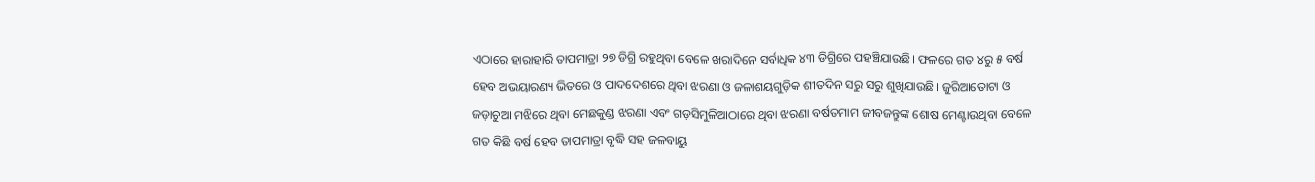ଏଠାରେ ହାରାହାରି ତାପମାତ୍ରା ୨୭ ଡିଗ୍ରି ରହୁଥିବା ବେଳେ ଖରାଦିନେ ସର୍ବାଧିକ ୪୩ ଡିଗ୍ରିରେ ପହଞ୍ଚିଯାଉଛି। ଫଳରେ ଗତ ୪ରୁ ୫ ବର୍ଷ ହେବ ଅଭୟାରଣ୍ୟ ଭିତରେ ଓ ପାଦଦେଶରେ ଥିବା ଝରଣା ଓ ଜଳାଶୟଗୁଡ଼ିକ ଶୀତଦିନ ସରୁ ସରୁ ଶୁଖିଯାଉଛି। ଜୁରିଆତୋଟା ଓ ଜଡ଼ାଚୁଆ ମଝିରେ ଥିବା ମେଛକୁଣ୍ଡ ଝରଣା ଏବଂ ଗଡ଼ସିମୁଳିଆଠାରେ ଥିବା ଝରଣା ବର୍ଷତମାମ ଜୀବଜନ୍ତୁଙ୍କ ଶୋଷ ମେଣ୍ଟାଉଥିବା ବେଳେ ଗତ କିଛି ବର୍ଷ ହେବ ତାପମାତ୍ରା ବୃଦ୍ଧି ସହ ଜଳବାୟୁ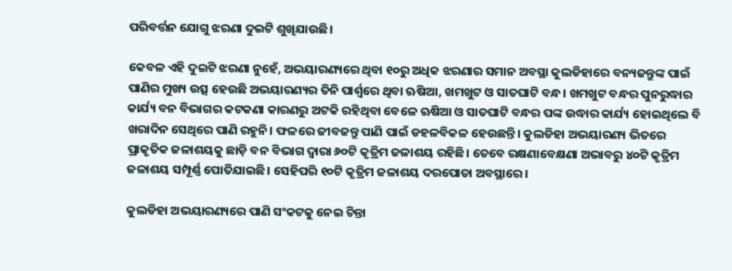ପରିବର୍ତ୍ତନ ଯୋଗୁ ଝରଣା ଦୁଇଟି ଶୁଖିଯାଉଛି।

କେବଳ ଏହି ଦୁଇଟି ଝରଣା ନୁହେଁ, ଅଭୟାରଣ୍ୟରେ ଥିବା ୧୦ରୁ ଅଧିକ ଝରଣାର ସମାନ ଅବସ୍ଥା କୁଲଡିହାରେ ବନ୍ୟଜନ୍ତୁଙ୍କ ପାଇଁ ପାଣିର ମୁଖ୍ୟ ଉତ୍ସ ହେଉଛି ଅଭୟାରଣ୍ୟର ତିନି ପାର୍ଶ୍ବରେ ଥିବା ଋଷିଆ, ଖମଖୁଟ ଓ ସାତଘାଟି ବନ୍ଧ। ଖମଖୁଟ ବନ୍ଧର ପୁନରୁଦ୍ଧାର କାର୍ଯ୍ୟ ବନ ବିଭାଗର କଟକଣା କାରଣରୁ ଅଟକି ରହିଥିବା ବେଳେ ଋଷିଆ ଓ ସାତଘାଟି ବନ୍ଧର ପଙ୍କ ଉଦ୍ଧାର କାର୍ଯ୍ୟ ହୋଇଥିଲେ ବି ଖରାଦିନ ସେଥିରେ ପାଣି ରହୁନି। ଫଳରେ ଜୀବଜନ୍ତୁ ପାଣି ପାଇଁ ଡହଳବିକଳ ହେଉଛନ୍ତି। କୁଲଡିହା ଅଭୟାରଣ୍ୟ ଭିତରେ ପ୍ରାକୃତିକ ଜଳାଶୟକୁ ଛାଡ଼ି ବନ ବିଭାଗ ଦ୍ବାରା ୬୦ଟି କୃତ୍ରିମ ଜଳାଶୟ ରହିଛି। ତେବେ ରକ୍ଷଣାବେକ୍ଷଣା ଅଭାବରୁ ୪୦ଟି କୃତ୍ରିମ ଜଳାଶୟ ସମ୍ପୂର୍ଣ୍ଣ ପୋତିଯାଇଛି। ସେହିପରି ୧୦ଟି କୃତ୍ରିମ ଜଳାଶୟ ଦରପୋତା ଅବସ୍ଥାରେ।

କୁଲଡିହା ଅଭୟାରଣ୍ୟରେ ପାଣି ସଂକଟକୁ ନେଇ ଚିନ୍ତା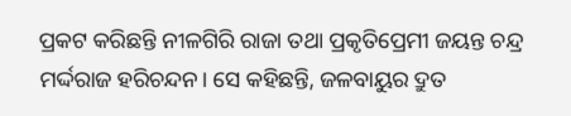ପ୍ରକଟ କରିଛନ୍ତି ନୀଳଗିରି ରାଜା ତଥା ପ୍ରକୃତିପ୍ରେମୀ ଜୟନ୍ତ ଚନ୍ଦ୍ର ମର୍ଦ୍ଦରାଜ ହରିଚନ୍ଦନ। ସେ କହିଛନ୍ତି, ଜଳବାୟୁର ଦ୍ରୁତ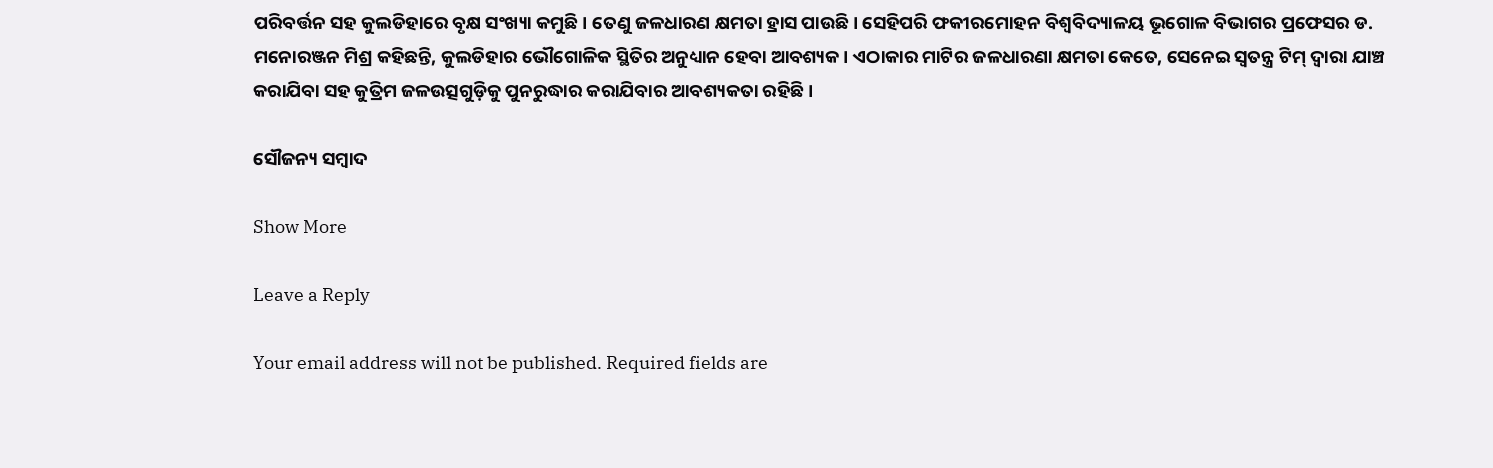ପରିବର୍ତ୍ତନ ସହ କୁଲଡିହାରେ ବୃକ୍ଷ ସଂଖ୍ୟା କମୁଛି। ତେଣୁ ଜଳଧାରଣ କ୍ଷମତା ହ୍ରାସ ପାଉଛି। ସେହିପରି ଫକୀରମୋହନ ବିଶ୍ବବିଦ୍ୟାଳୟ ଭୂଗୋଳ ବିଭାଗର ପ୍ରଫେସର ଡ. ମନୋରଞ୍ଜନ ମିଶ୍ର କହିଛନ୍ତି, କୁଲଡିହାର ଭୌଗୋଳିକ ସ୍ଥିତିର ଅନୁଧ୍ୟାନ ହେବା ଆବଶ୍ୟକ। ଏଠାକାର ମାଟିର ଜଳଧାରଣା କ୍ଷମତା କେତେ, ସେନେଇ ସ୍ବତନ୍ତ୍ର ଟିମ୍‌ ଦ୍ବାରା ଯାଞ୍ଚ କରାଯିବା ସହ କୁତ୍ରିମ ଜଳଉତ୍ସଗୁଡ଼ିକୁ ପୁନରୁଦ୍ଧାର କରାଯିବାର ଆବଶ୍ୟକତା ରହିଛି।

ସୌଜନ୍ୟ ସମ୍ବାଦ

Show More

Leave a Reply

Your email address will not be published. Required fields are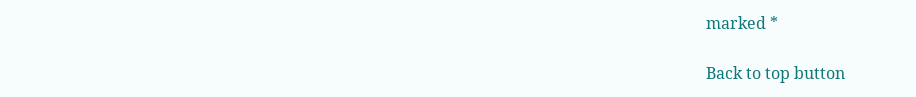marked *

Back to top button